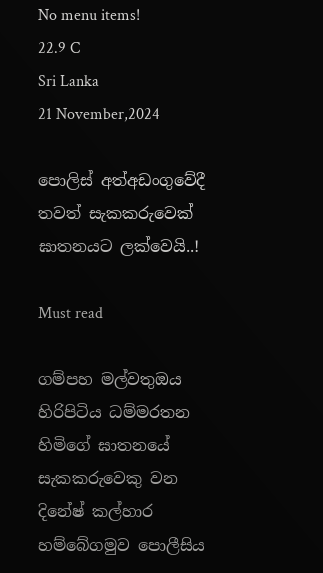No menu items!
22.9 C
Sri Lanka
21 November,2024

පොලිස් අත්අඩංගුවේදී තවත් සැකකරුවෙක් ඝාතනයට ලක්වෙයි..!

Must read

ගම්පහ මල්වතුඔය හිරිපිටිය ධම්මරතන හිමිගේ ඝාතනයේ සැකකරුවෙකු වන දිනේෂ් කල්හාර හම්බේගමුව පොලීසිය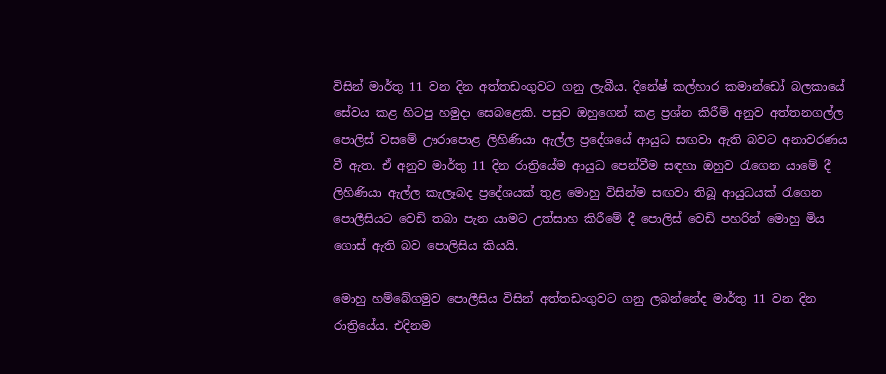විසින් මාර්තු 11 වන දින අත්තඩංගුවට ගනු ලැබීය. දිනේෂ් කල්හාර කමාන්ඩෝ බලකායේ සේවය කළ හිටපු හමුදා සෙබළෙකි. පසුව ඔහුගෙන් කළ ප්‍රශ්න කිරීම් අනුව අත්තනගල්ල පොලිස් වසමේ ඌරාපොළ ලිහිණියා ඇල්ල ප්‍රදේශයේ ආයුධ සඟවා ඇති බවට අනාවරණය වී ඇත. ඒ අනුව මාර්තු 11 දින රාත්‍රියේම ආයුධ පෙන්වීම සඳහා ඔහුව රැගෙන යාමේ දී ලිහිණියා ඇල්ල කැලෑබද ප්‍රදේශයක් තුළ මොහු විසින්ම සඟවා තිබූ ආයුධයක් රැගෙන පොලීසියට වෙඩි තබා පැන යාමට උත්සාහ කිරීමේ දී පොලිස් වෙඩි පහරින් මොහු මිය ගොස් ඇති බව පොලිසිය කියයි.

මොහු හම්බේගමුව පොලීසිය විසින් අත්තඩංගුවට ගනු ලබන්නේද මාර්තු 11 වන දින රාත්‍රියේය. එදිනම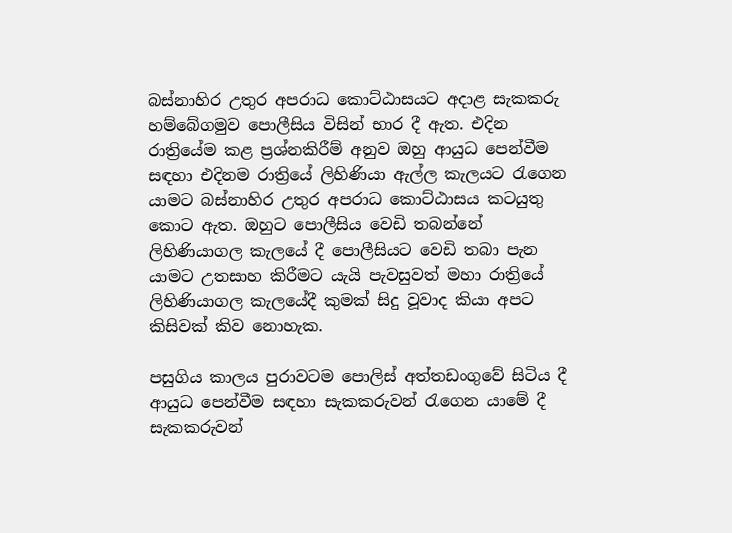බස්නාහිර උතුර අපරාධ කොට්ඨාසයට අදාළ සැකකරු හම්බේගමුව පොලීසිය විසින් භාර දී ඇත. එදින රාත්‍රියේම කළ ප්‍රශ්නකිරීම් අනුව ඔහු ආයුධ පෙන්වීම සඳහා එදිනම රාත්‍රියේ ලිහිණියා ඇල්ල කැලයට රැගෙන යාමට බස්නාහිර උතුර අපරාධ කොට්ඨාසය කටයුතු කොට ඇත. ඔහුට පොලීසිය වෙඩි තබන්නේ ලිහිණියාගල කැලයේ දී පොලීසියට වෙඩි තබා පැන යාමට උතසාහ කිරීමට යැයි පැවසුවත් මහා රාත්‍රියේ ලිහිණියාගල කැලයේදී කුමක් සිදු වූවාද කියා අපට කිසිවක් කිව නොහැක.

පසුගිය කාලය පුරාවටම පොලිස් අත්තඩංගුවේ සිටිය දී ආයුධ පෙන්වීම සඳහා සැකකරුවන් රැගෙන යාමේ දී සැකකරුවන්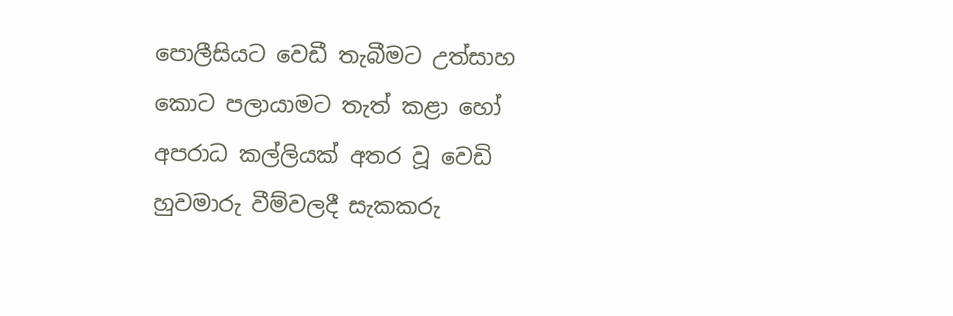පොලීසියට වෙඩී තැබීමට උත්සාහ කොට පලායාමට තැත් කළා හෝ අපරාධ කල්ලියක් අතර වූ වෙඩි හුවමාරු වීම්වලදී සැකකරු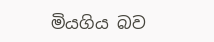මියගිය බව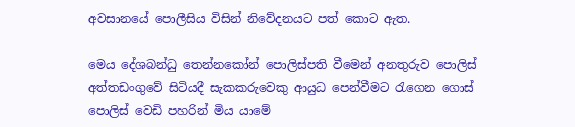අවසානයේ පොලීසිය විසින් නිවේදනයට පත් කොට ඇත.

මෙය දේශබන්ධු තෙන්නකෝන් පොලිස්පති වීමෙන් අනතුරුව පොලිස් අත්තඩංගුවේ සිටියදී සැකකරුවෙකු ආයුධ පෙන්වීමට රැගෙන ගොස් පොලිස් වෙඩි පහරින් මිය යාමේ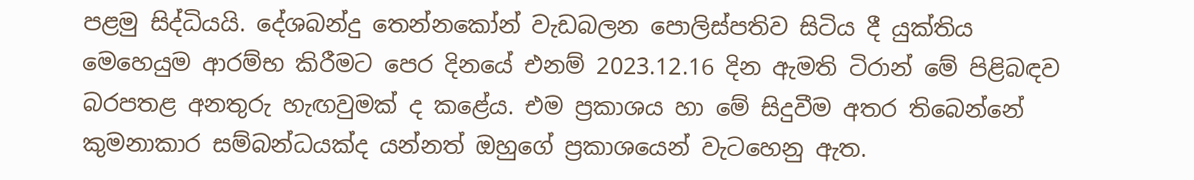පළමු සිද්ධියයි. දේශබන්දු තෙන්නකෝන් වැඩබලන පොලිස්පතිව සිටිය දී යුක්තිය මෙහෙයුම ආරම්භ කිරීමට පෙර දිනයේ එනම් 2023.12.16 දින ඇමති ටිරාන් මේ පිළිබඳව බරපතළ අනතුරු හැඟවුමක් ද කළේය. එම ප්‍රකාශය හා මේ සිදුවීම අතර තිබෙන්නේ කුමනාකාර සම්බන්ධයක්ද යන්නත් ඔහුගේ ප්‍රකාශයෙන් වැටහෙනු ඇත.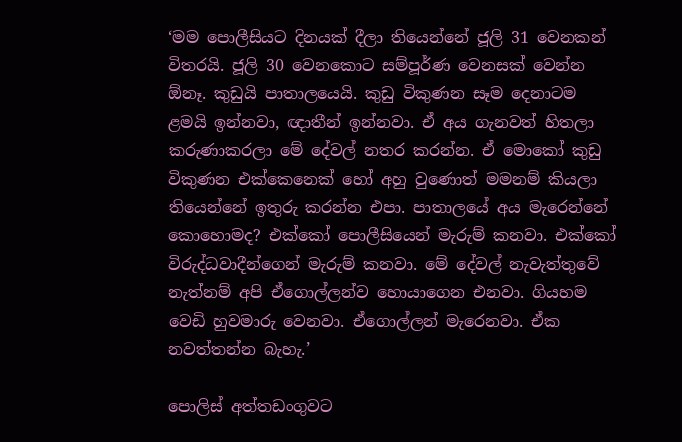‘මම පොලීසියට දිනයක් දීලා තියෙන්නේ ජූලි 31 වෙනකන් විතරයි. ජූලි 30 වෙනකොට සම්පූර්ණ වෙනසක් වෙන්න ඕනෑ. කුඩුයි පාතාලයෙයි. කුඩු විකුණන සෑම දෙනාටම ළමයි ඉන්නවා, ඥාතීන් ඉන්නවා. ඒ අය ගැනවත් හිතලා කරුණාකරලා මේ දේවල් නතර කරන්න. ඒ මොකෝ කුඩු විකුණන එක්කෙනෙක් හෝ අහු වුණොත් මමනම් කියලා තියෙන්නේ ඉතුරු කරන්න එපා. පාතාලයේ අය මැරෙන්නේ කොහොමද? එක්කෝ පොලීසියෙන් මැරුම් කනවා. එක්කෝ විරුද්ධවාදීන්ගෙන් මැරුම් කනවා. මේ දේවල් නැවැත්තුවේ නැත්නම් අපි ඒගොල්ලන්ව හොයාගෙන එනවා. ගියහම වෙඩි හුවමාරු වෙනවා. ඒගොල්ලන් මැරෙනවා. ඒක නවත්තන්න බැහැ.’

පොලිස් අත්තඩංගුවට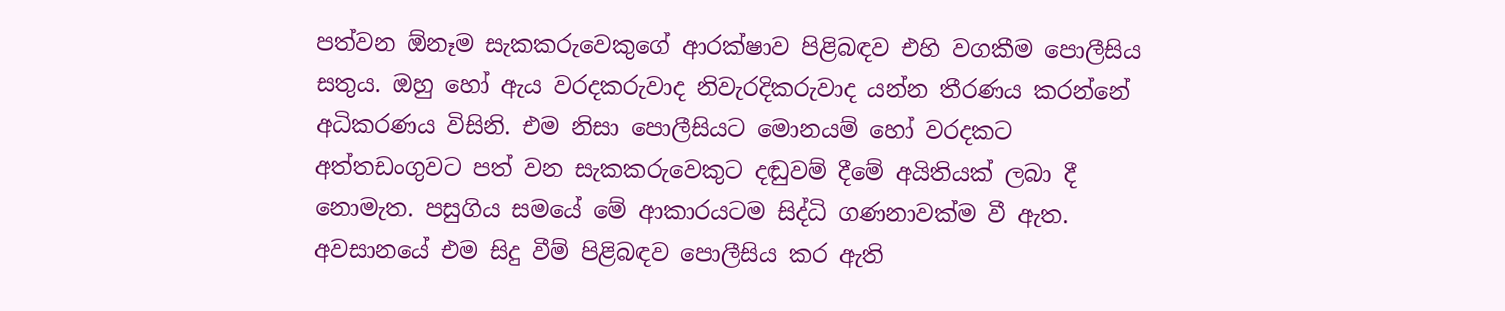පත්වන ඕනෑම සැකකරුවෙකුගේ ආරක්ෂාව පිළිබඳව එහි වගකීම පොලීසිය සතුය. ඔහු හෝ ඇය වරදකරුවාද නිවැරදිකරුවාද යන්න තීරණය කරන්නේ අධිකරණය විසිනි. එම නිසා පොලීසියට මොනයම් හෝ වරදකට අත්තඩංගුවට පත් වන සැකකරුවෙකුට දඬුවම් දීමේ අයිතියක් ලබා දී නොමැත. පසුගිය සමයේ මේ ආකාරයටම සිද්ධි ගණනාවක්ම වී ඇත. අවසානයේ එම සිදු වීම් පිළිබඳව පොලීසිය කර ඇති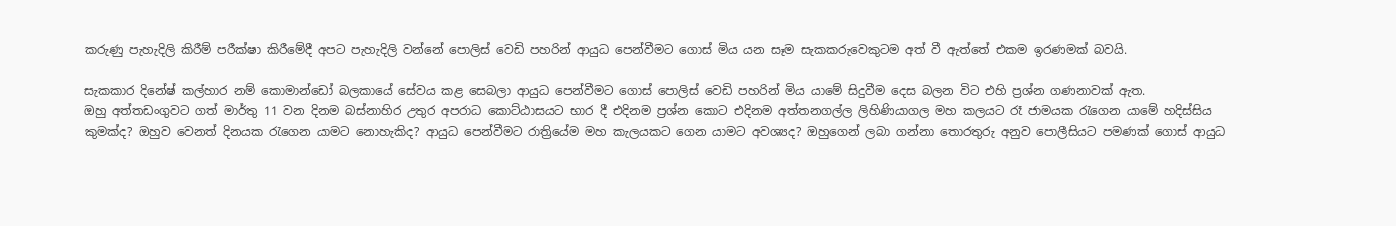කරුණු පැහැදිලි කිරීම් පරීක්ෂා කිරීමේදී අපට පැහැදිලි වන්නේ පොලිස් වෙඩි පහරින් ආයුධ පෙන්වීමට ගොස් මිය යන සෑම සැකකරුවෙකුටම අත් වී ඇත්තේ එකම ඉරණමක් බවයි.

සැකකාර දිනේෂ් කල්හාර නම් කොමාන්ඩෝ බලකායේ සේවය කළ සෙබලා ආයුධ පෙන්වීමට ගොස් පොලිස් වෙඩි පහරින් මිය යාමේ සිදුවීම දෙස බලන විට එහි ප්‍රශ්න ගණනාවක් ඇත.
ඔහු අත්තඩංගුවට ගත් මාර්තු 11 වන දිනම බස්නාහිර උතුර අපරාධ කොට්ඨාසයට භාර දී එදිනම ප්‍රශ්න කොට එදිනම අත්තනගල්ල ලිහිණියාගල මහ කලයට රෑ ජාමයක රැගෙන යාමේ හදිස්සිය කුමක්ද? ඔහුව වෙනත් දිනයක රැගෙන යාමට නොහැකිද? ආයුධ පෙන්වීමට රාත්‍රියේම මහ කැලයකට ගෙන යාමට අවශ්‍යද? ඔහුගෙන් ලබා ගන්නා තොරතුරු අනුව පොලීසියට පමණක් ගොස් ආයුධ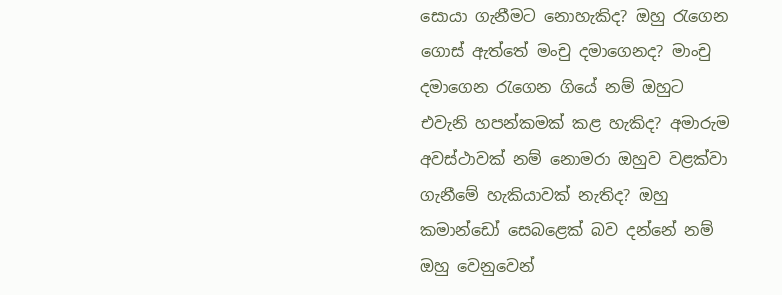සොයා ගැනීමට නොහැකිද? ඔහු රැගෙන ගොස් ඇත්තේ මංචු දමාගෙනද? මාංචු දමාගෙන රැගෙන ගියේ නම් ඔහුට එවැනි හපන්කමක් කළ හැකිද? අමාරුම අවස්ථාවක් නම් නොමරා ඔහුව වළක්වා ගැනීමේ හැකියාවක් නැතිද? ඔහු කමාන්ඩෝ සෙබළෙක් බව දන්නේ නම් ඔහු වෙනුවෙන්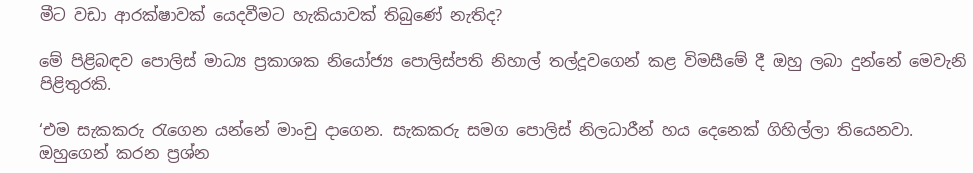මීට වඩා ආරක්ෂාවක් යෙදවීමට හැකියාවක් තිබුණේ නැතිද?

මේ පිළිබඳව පොලිස් මාධ්‍ය ප්‍රකාශක නියෝජ්‍ය පොලිස්පති නිහාල් තල්දූවගෙන් කළ විමසීමේ දී ඔහු ලබා දුන්නේ මෙවැනි පිළිතුරකි.

‘එම සැකකරු රැගෙන යන්නේ මාංචු දාගෙන. සැකකරු සමග පොලිස් නිලධාරීන් හය දෙනෙක් ගිහිල්ලා තියෙනවා. ඔහුගෙන් කරන ප්‍රශ්න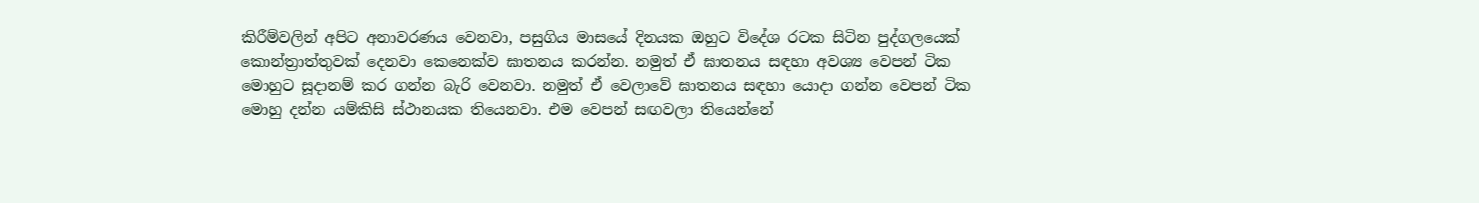කිරීම්වලින් අපිට අනාවරණය වෙනවා, පසුගිය මාසයේ දිනයක ඔහුට විදේශ රටක සිටින පුද්ගලයෙක් කොන්ත්‍රාත්තුවක් දෙනවා කෙනෙක්ව ඝාතනය කරන්න. නමුත් ඒ ඝාතනය සඳහා අවශ්‍ය වෙපන් ටික මොහුට සූදානම් කර ගන්න බැරි වෙනවා. නමුත් ඒ වෙලාවේ ඝාතනය සඳහා යොදා ගන්න වෙපන් ටික මොහු දන්න යම්කිසි ස්ථානයක තියෙනවා. එම වෙපන් සඟවලා තියෙන්නේ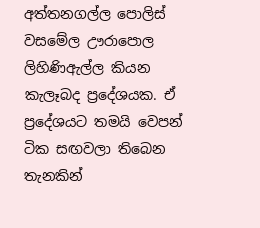අත්තනගල්ල පොලිස් වසමේල ඌරාපොල ලිහිණිඇල්ල කියන කැලෑබද ප්‍රදේශයක. ඒ ප්‍රදේශයට තමයි වෙපන් ටික සඟවලා තිබෙන තැනකින්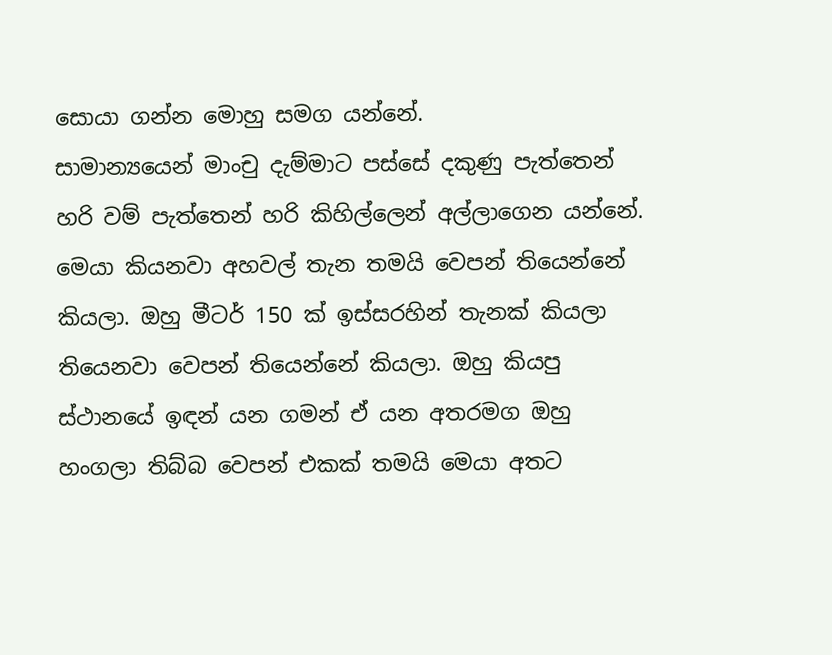සොයා ගන්න මොහු සමග යන්නේ.
සාමාන්‍යයෙන් මාංචු දැම්මාට පස්සේ දකුණු පැත්තෙන් හරි වම් පැත්තෙන් හරි කිහිල්ලෙන් අල්ලාගෙන යන්නේ. මෙයා කියනවා අහවල් තැන තමයි වෙපන් තියෙන්නේ කියලා. ඔහු මීටර් 150 ක් ඉස්සරහින් තැනක් කියලා තියෙනවා වෙපන් තියෙන්නේ කියලා. ඔහු කියපු ස්ථානයේ ඉඳන් යන ගමන් ඒ යන අතරමග ඔහු හංගලා තිබ්බ වෙපන් එකක් තමයි මෙයා අතට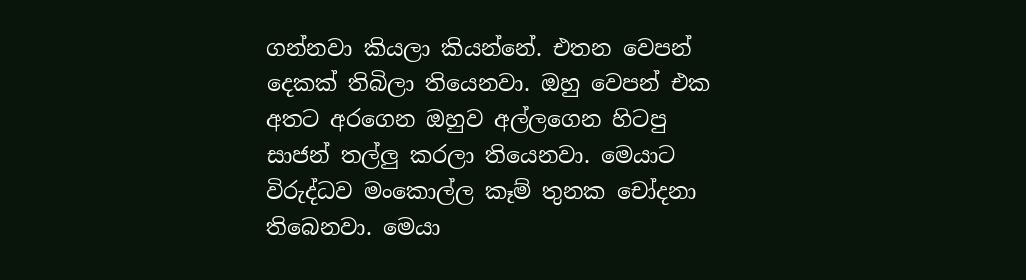ගන්නවා කියලා කියන්නේ. එතන වෙපන් දෙකක් තිබිලා තියෙනවා. ඔහු වෙපන් එක අතට අරගෙන ඔහුව අල්ලගෙන හිටපු සාජන් තල්ලු කරලා තියෙනවා. මෙයාට විරුද්ධව මංකොල්ල කෑම් තුනක චෝදනා තිබෙනවා. මෙයා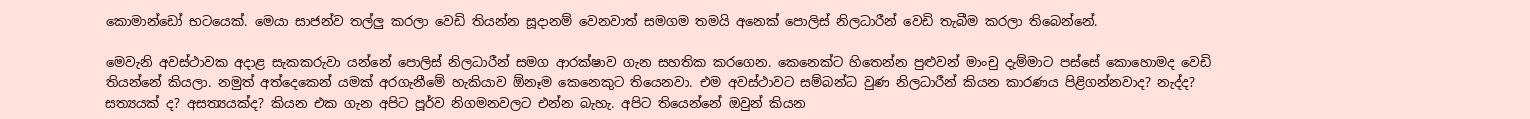කොමාන්ඩෝ භටයෙක්. මෙයා සාජන්ව තල්ලු කරලා වෙඩි තියන්න සූදානම් වෙනවාත් සමගම තමයි අනෙක් පොලිස් නිලධාරීන් වෙඩි තැබීම කරලා තිබෙන්නේ.

මෙවැනි අවස්ථාවක අදාළ සැකකරුවා යන්නේ පොලිස් නිලධාරීන් සමග ආරක්ෂාව ගැන සහතික කරගෙන. කෙනෙක්ට හිතෙන්න පුළුවන් මාංචු දැම්මාට පස්සේ කොහොමද වෙඩි තියන්නේ කියලා. නමුත් අත්දෙකෙන් යමක් අරගැනීමේ හැකියාව ඕනෑම කෙනෙකුට තියෙනවා. එම අවස්ථාවට සම්බන්ධ වුණ නිලධාරීන් කියන කාරණය පිළිගන්නවාද? නැද්ද? සත්‍යයක් ද? අසත්‍යයක්ද? කියන එක ගැන අපිට පූර්ව නිගමනවලට එන්න බැහැ. අපිට තියෙන්නේ ඔවුන් කියන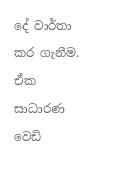දේ වාර්තා කර ගැනීම. ඒක සාධාරණ වෙඩි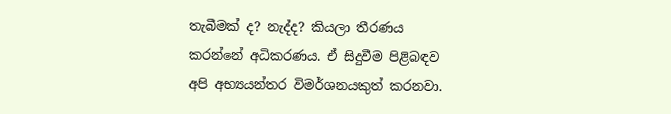තැබීමක් ද? නැද්ද? කියලා තීරණය කරන්නේ අධිකරණය. ඒ සිදුවීම පිළිබඳව අපි අභ්‍යයන්තර විමර්ශනයකුත් කරනවා.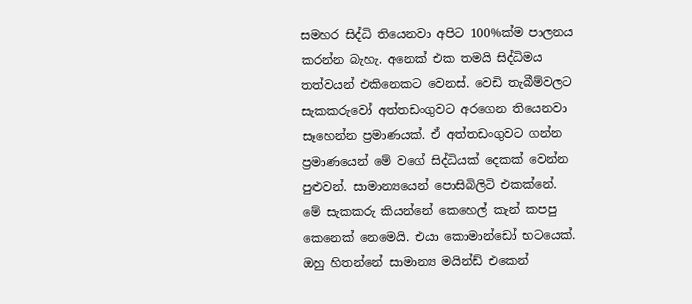සමහර සිද්ධි තියෙනවා අපිට 100%ක්ම පාලනය කරන්න බැහැ. අනෙක් එක තමයි සිද්ධිමය තත්වයන් එකිනෙකට වෙනස්. වෙඩි තැබීම්වලට සැකකරුවෝ අත්තඩංගුවට අරගෙන තියෙනවා සෑහෙන්න ප්‍රමාණයක්. ඒ අත්තඩංගුවට ගන්න ප්‍රමාණයෙන් මේ වගේ සිද්ධියක් දෙකක් වෙන්න පුළුවන්. සාමාන්‍යයෙන් පොසිබිලිටි එකක්නේ. මේ සැකකරු කියන්නේ කෙහෙල් කැන් කපපු කෙනෙක් නෙමෙයි. එයා කොමාන්ඩෝ භටයෙක්. ඔහු හිතන්නේ සාමාන්‍ය මයින්ඩ් එකෙන්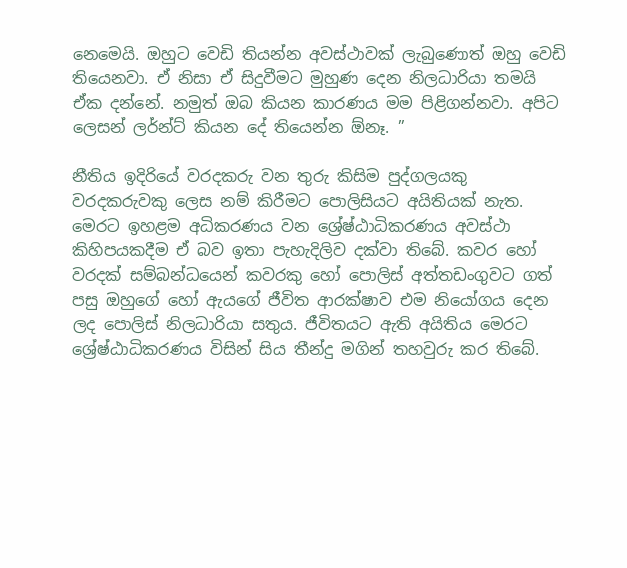නෙමෙයි. ඔහුට වෙඩි තියන්න අවස්ථාවක් ලැබුණොත් ඔහු වෙඩි තියෙනවා. ඒ නිසා ඒ සිදුවීමට මුහුණ දෙන නිලධාරියා තමයි ඒක දන්නේ. නමුත් ඔබ කියන කාරණය මම පිළිගන්නවා. අපිට ලෙසන් ලර්න්ට් කියන දේ තියෙන්න ඕනෑ. ”

නීතිය ඉදිරියේ වරදකරු වන තුරු කිසිම පුද්ගලයකු වරදකරුවකු ලෙස නම් කිරීමට පොලිසියට අයිතියක් නැත. මෙරට ඉහළම අධිකරණය වන ශ්‍රේෂ්ඨාධිකරණය අවස්ථා කිහිපයකදීම ඒ බව ඉතා පැහැදිලිව දක්වා තිබේ. කවර හෝ වරදක් සම්බන්ධයෙන් කවරකු හෝ පොලිස් අත්තඩංගුවට ගත් පසු ඔහුගේ හෝ ඇයගේ ජීවිත ආරක්ෂාව එම නියෝගය දෙන ලද පොලිස් නිලධාරියා සතුය. ජීවිතයට ඇති අයිතිය මෙරට ශ්‍රේෂ්ඨාධිකරණය විසින් සිය තීන්දු මගින් තහවුරු කර තිබේ.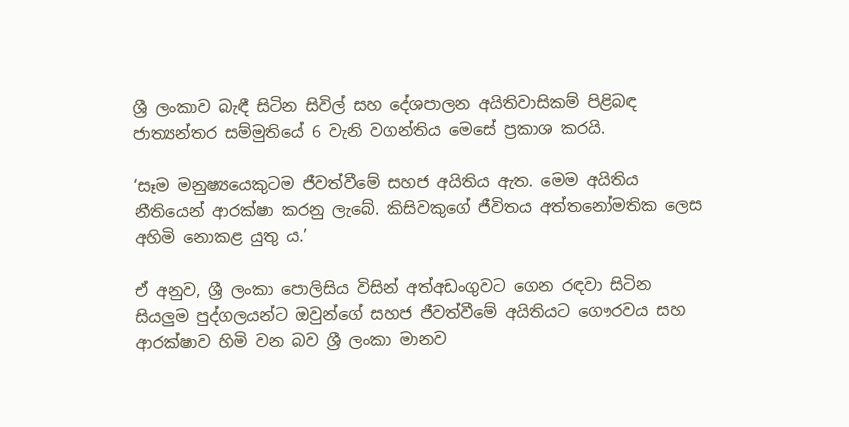ශ්‍රී ලංකාව බැඳී සිටින සිවිල් සහ දේශපාලන අයිතිවාසිකම් පිළිබඳ ජාත්‍යන්තර සම්මුතියේ 6 වැනි වගන්තිය මෙසේ ප්‍රකාශ කරයි.

‘සෑම මනුෂ්‍යයෙකුටම ජීවත්වීමේ සහජ අයිතිය ඇත. මෙම අයිතිය නීතියෙන් ආරක්ෂා කරනු ලැබේ. කිසිවකුගේ ජීවිතය අත්තනෝමතික ලෙස අහිමි නොකළ යුතු ය.’

ඒ අනුව, ශ්‍රී ලංකා පොලිසිය විසින් අත්අඩංගුවට ගෙන රඳවා සිටින සියලුම පුද්ගලයන්ට ඔවුන්ගේ සහජ ජීවත්වීමේ අයිතියට ගෞරවය සහ ආරක්ෂාව හිමි වන බව ශ්‍රී ලංකා මානව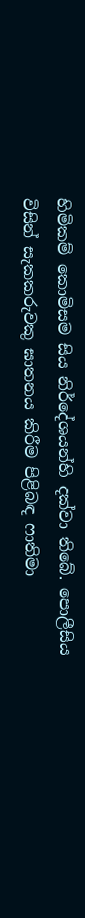හිමිකම් කොමිසම සිය නිර්දේශයන්හි දක්වා තිබේ. පොලීසිය විසින් සැකකරුවකු ඝාතනය කිරීම පිළිබඳ ෆාතිමා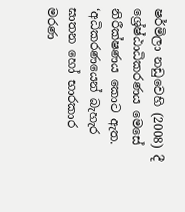ෂර්මිලා නඩුවෙහි (2008) දී ශ්‍රේෂ්ඨාධිකරණය මෙසේ නිරීක්ෂණය කොට ඇත.
‘අධිකරණයෙන් බැහැර ඝාතන හෝ භාරකාර මරණ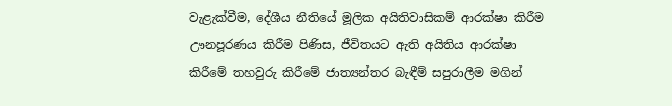වැළැක්වීම, දේශීය නීතියේ මූලික අයිතිවාසිකම් ආරක්ෂා කිරීම ඌනපූරණය කිරීම පිණිස, ජීවිතයට ඇති අයිතිය ආරක්ෂා කිරීමේ තහවුරු කිරීමේ ජාත්‍යන්තර බැඳීම් සපුරාලීම මගින්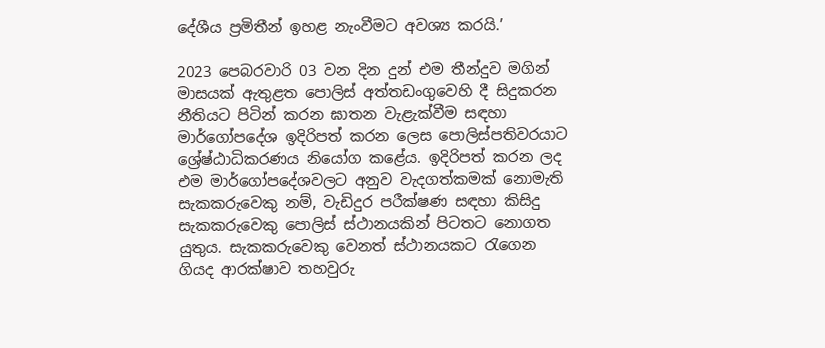දේශීය ප්‍රමිතීන් ඉහළ නැංවීමට අවශ්‍ය කරයි.’

2023 පෙබරවාරි 03 වන දින දුන් එම තීන්දුව මගින් මාසයක් ඇතුළත පොලිස් අත්තඩංගුවෙහි දී සිදුකරන නීතියට පිටින් කරන ඝාතන වැළැක්වීම සඳහා මාර්ගෝපදේශ ඉදිරිපත් කරන ලෙස පොලිස්පතිවරයාට ශ්‍රේෂ්ඨාධිකරණය නියෝග කළේය. ඉදිරිපත් කරන ලද එම මාර්ගෝපදේශවලට අනුව වැදගත්කමක් නොමැති සැකකරුවෙකු නම්, වැඩිදුර පරීක්ෂණ සඳහා කිසිදු සැකකරුවෙකු පොලිස් ස්ථානයකින් පිටතට නොගත යුතුය. සැකකරුවෙකු වෙනත් ස්ථානයකට රැගෙන ගියද ආරක්ෂාව තහවුරු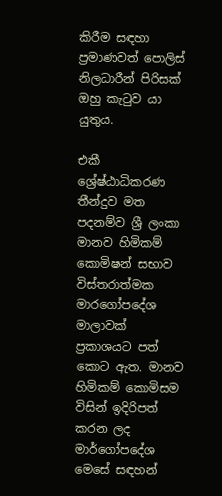කිරීම සඳහා ප්‍රමාණවත් පොලිස් නිලධාරීන් පිරිසක් ඔහු කැටුව යා යුතුය.

එකී ශ්‍රේෂ්ඨාධිකරණ තීන්දුව මත පදනම්ව ශ්‍රී ලංකා මානව හිමිකම් කොමිෂන් සභාව විස්තරාත්මක මාරගෝපදේශ මාලාවක් ප්‍රකාශයට පත් කොට ඇත. මානව හිමිකම් කොමිසම විසින් ඉදිරිපත් කරන ලද මාර්ගෝපදේශ මෙසේ සඳහන්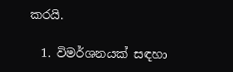කරයි.

  1. විමර්ශනයක් සඳහා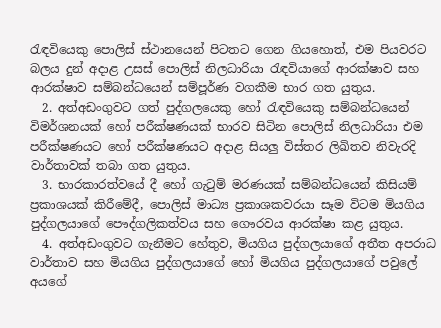රැඳවියෙකු පොලිස් ස්ථානයෙන් පිටතට ගෙන ගියහොත්, එම පියවරට බලය දුන් අදාළ උසස් පොලිස් නිලධාරියා රැඳවියාගේ ආරක්ෂාව සහ ආරක්ෂාව සම්බන්ධයෙන් සම්පූර්ණ වගකීම භාර ගත යුතුය.
  2. අත්අඩංගුවට ගත් පුද්ගලයෙකු හෝ රැඳවියෙකු සම්බන්ධයෙන් විමර්ශනයක් හෝ පරීක්ෂණයක් භාරව සිටින පොලිස් නිලධාරියා එම පරීක්ෂණයට හෝ පරීක්ෂණයට අදාළ සියලු විස්තර ලිඛිතව නිවැරදි වාර්තාවක් තබා ගත යුතුය.
  3. භාරකාරත්වයේ දී හෝ ගැටුම් මරණයක් සම්බන්ධයෙන් කිසියම් ප්‍රකාශයක් කිරීමේදී, පොලිස් මාධ්‍ය ප්‍රකාශකවරයා සෑම විටම මියගිය පුද්ගලයාගේ පෞද්ගලිකත්වය සහ ගෞරවය ආරක්ෂා කළ යුතුය.
  4. අත්අඩංගුවට ගැනීමට හේතුව, මියගිය පුද්ගලයාගේ අතීත අපරාධ වාර්තාව සහ මියගිය පුද්ගලයාගේ හෝ මියගිය පුද්ගලයාගේ පවුලේ අයගේ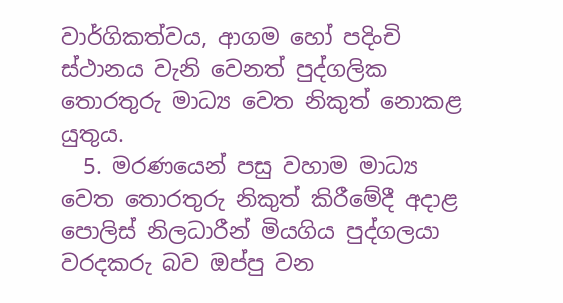වාර්ගිකත්වය, ආගම හෝ පදිංචි ස්ථානය වැනි වෙනත් පුද්ගලික තොරතුරු මාධ්‍ය වෙත නිකුත් නොකළ යුතුය.
  5. මරණයෙන් පසු වහාම මාධ්‍ය වෙත තොරතුරු නිකුත් කිරීමේදී අදාළ පොලිස් නිලධාරීන් මියගිය පුද්ගලයා වරදකරු බව ඔප්පු වන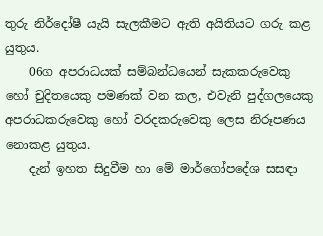තුරු නිර්දෝෂී යැයි සැලකීමට ඇති අයිතියට ගරු කළ යුතුය.
    06ග අපරාධයක් සම්බන්ධයෙන් සැකකරුවෙකු හෝ චුදිතයෙකු පමණක් වන කල, එවැනි පුද්ගලයෙකු අපරාධකරුවෙකු හෝ වරදකරුවෙකු ලෙස නිරූපණය නොකළ යුතුය.
    දැන් ඉහත සිදුවීම හා මේ මාර්ගෝපදේශ සසඳා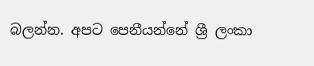බලන්න. අපට පෙනීයන්නේ ශ්‍රී ලංකා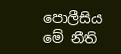පොලීසිය මේ නීති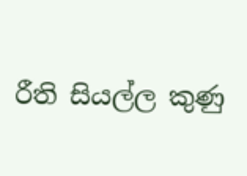රීති සියල්ල කුණු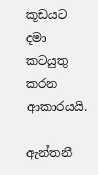කූඩයට දමා කටයුතු කරන ආකාරයයි.

ඇන්තනී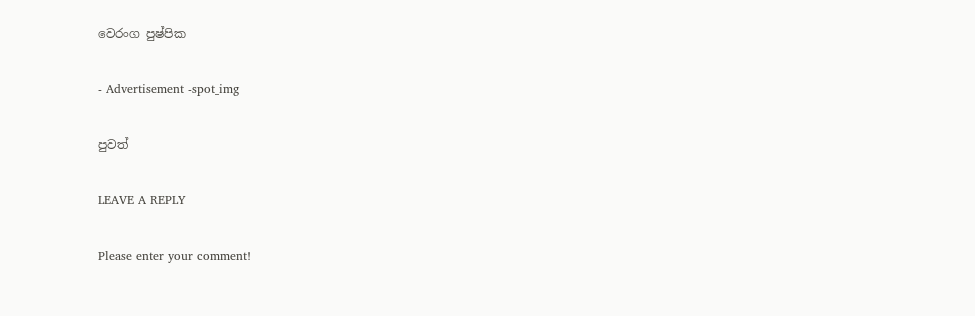වෙරංග පුෂ්පික

- Advertisement -spot_img

පුවත්

LEAVE A REPLY

Please enter your comment!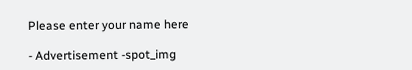Please enter your name here

- Advertisement -spot_img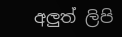අලුත් ලිපි